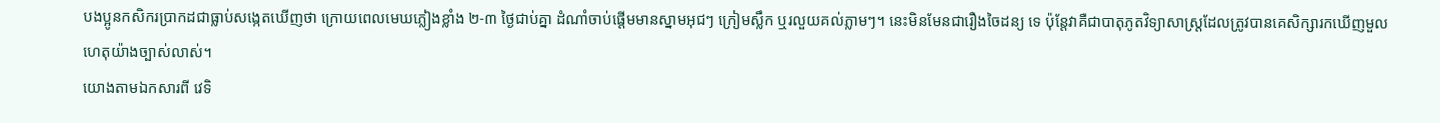បងប្អូនកសិករប្រាកដជាធ្លាប់សង្កេតឃើញថា ក្រោយពេលមេឃភ្លៀងខ្លាំង ២-៣ ថ្ងៃជាប់គ្នា ដំណាំចាប់ផ្តើមមានស្នាមអុជៗ ក្រៀមស្លឹក ឬរលួយគល់ភ្លាមៗ។ នេះមិនមែនជារឿងចៃដន្យ ទេ ប៉ុន្តែវាគឺជាបាតុភូតវិទ្យាសាស្ត្រដែលត្រូវបានគេសិក្សារកឃើញមួលហេតុយ៉ាងច្បាស់លាស់។
យោងតាមឯកសារពី វេទិ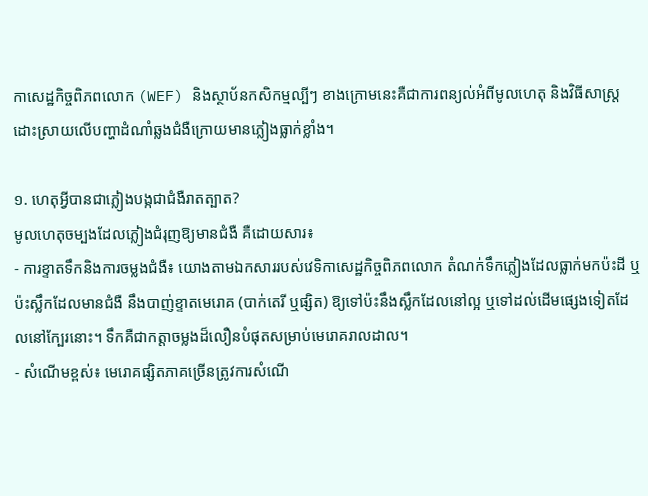កាសេដ្ឋកិច្ចពិភពលោក (WEF) និងស្ថាប័នកសិកម្មល្បីៗ ខាងក្រោមនេះគឺជាការពន្យល់អំពីមូលហេតុ និងវិធីសាស្ត្រដោះស្រាយលើបញ្ហាដំណាំឆ្លងជំងឺក្រោយមានភ្លៀងធ្លាក់ខ្លាំង។

១. ហេតុអ្វីបានជាភ្លៀងបង្កជាជំងឺរាតត្បាត?
មូលហេតុចម្បងដែលភ្លៀងជំរុញឱ្យមានជំងឺ គឺដោយសារ៖
- ការខ្ទាតទឹកនិងការចម្លងជំងឺ៖ យោងតាមឯកសាររបស់វេទិកាសេដ្ឋកិច្ចពិភពលោក តំណក់ទឹកភ្លៀងដែលធ្លាក់មកប៉ះដី ឬប៉ះស្លឹកដែលមានជំងឺ នឹងបាញ់ខ្ទាតមេរោគ (បាក់តេរី ឬផ្សិត) ឱ្យទៅប៉ះនឹងស្លឹកដែលនៅល្អ ឬទៅដល់ដើមផ្សេងទៀតដែលនៅក្បែរនោះ។ ទឹកគឺជាកត្តាចម្លងដ៏លឿនបំផុតសម្រាប់មេរោគរាលដាល។
- សំណើមខ្ពស់៖ មេរោគផ្សិតភាគច្រើនត្រូវការសំណើ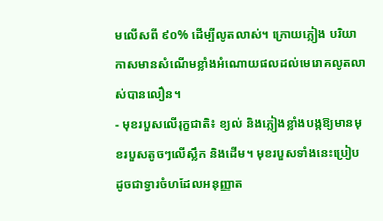មលើសពី ៩០% ដើម្បីលូតលាស់។ ក្រោយភ្លៀង បរិយាកាសមានសំណើមខ្លាំងអំណោយផលដល់មេរោគលូតលាស់បានលឿន។
- មុខរបួសលើរុក្ខជាតិ៖ ខ្យល់ និងភ្លៀងខ្លាំងបង្កឱ្យមានមុខរបួសតូចៗលើស្លឹក និងដើម។ មុខរបួសទាំងនេះប្រៀបដូចជាទ្វារចំហដែលអនុញ្ញាត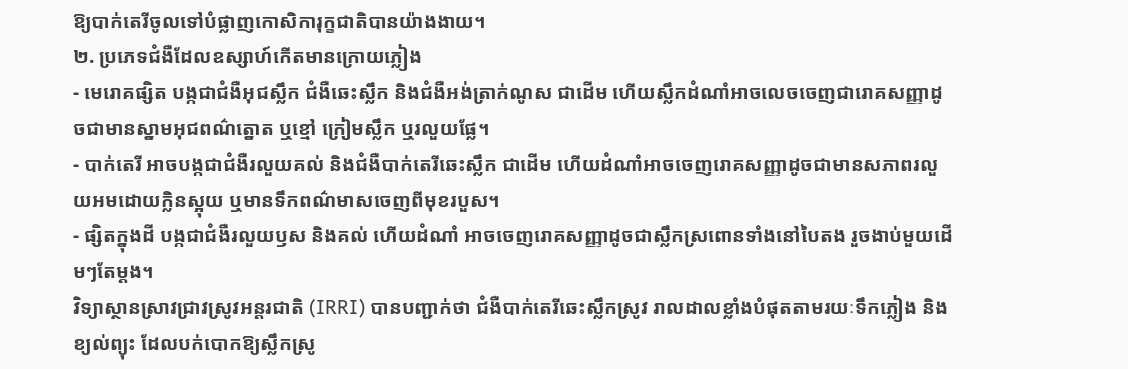ឱ្យបាក់តេរីចូលទៅបំផ្លាញកោសិការុក្ខជាតិបានយ៉ាងងាយ។
២. ប្រភេទជំងឺដែលឧស្សាហ៍កើតមានក្រោយភ្លៀង
- មេរោគផ្សិត បង្កជាជំងឺអុជស្លឹក ជំងឺឆេះស្លឹក និងជំងឺអង់ត្រាក់ណូស ជាដើម ហើយស្លឹកដំណាំអាចលេចចេញជារោគសញ្ញាដូចជាមានស្នាមអុជពណ៌ត្នោត ឬខ្មៅ ក្រៀមស្លឹក ឬរលួយផ្លែ។
- បាក់តេរី អាចបង្កជាជំងឺរលួយគល់ និងជំងឺបាក់តេរីឆេះស្លឹក ជាដើម ហើយដំណាំអាចចេញរោគសញ្ញាដូចជាមានសភាពរលួយអមដោយក្លិនស្អុយ ឬមានទឹកពណ៌មាសចេញពីមុខរបួស។
- ផ្សិតក្នុងដី បង្កជាជំងឺរលួយឫស និងគល់ ហើយដំណាំ អាចចេញរោគសញ្ញាដូចជាស្លឹកស្រពោនទាំងនៅបៃតង រួចងាប់មួយដើមៗតែម្ដង។
វិទ្យាស្ថានស្រាវជ្រាវស្រូវអន្តរជាតិ (IRRI) បានបញ្ជាក់ថា ជំងឺបាក់តេរីឆេះស្លឹកស្រូវ រាលដាលខ្លាំងបំផុតតាមរយៈទឹកភ្លៀង និងខ្យល់ព្យុះ ដែលបក់បោកឱ្យស្លឹកស្រូ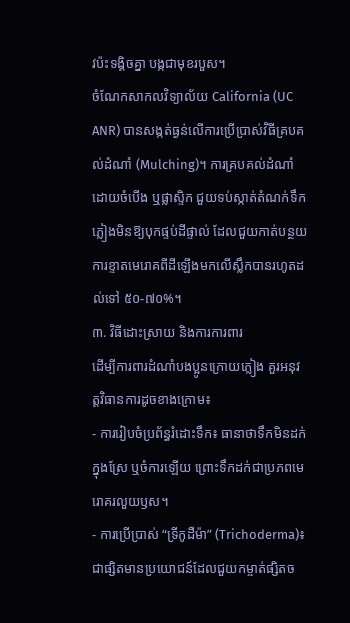វប៉ះទង្គិចគ្នា បង្កជាមុខរបួស។
ចំណែកសាកលវិទ្យាល័យ California (UC ANR) បានសង្កត់ធ្ងន់លើការប្រើប្រាស់វិធីគ្របគល់ដំណាំ (Mulching)។ ការគ្របគល់ដំណាំដោយចំបើង ឬផ្លាស្ទិក ជួយទប់ស្កាត់តំណក់ទឹកភ្លៀងមិនឱ្យបុកផ្ទប់ដីផ្ទាល់ ដែលជួយកាត់បន្ថយការខ្ទាតមេរោគពីដីឡើងមកលើស្លឹកបានរហូតដល់ទៅ ៥០-៧០%។
៣. វិធីដោះស្រាយ និងការការពារ
ដើម្បីការពារដំណាំបងប្អូនក្រោយភ្លៀង គួរអនុវត្តវិធានការដូចខាងក្រោម៖
- ការរៀបចំប្រព័ន្ធរំដោះទឹក៖ ធានាថាទឹកមិនដក់ក្នុងស្រែ ឬចំការឡើយ ព្រោះទឹកដក់ជាប្រភពមេរោគរលួយឫស។
- ការប្រើប្រាស់ “ទ្រីកូដឺម៉ា” (Trichoderma)៖ ជាផ្សិតមានប្រយោជន៍ដែលជួយកម្ចាត់ផ្សិតច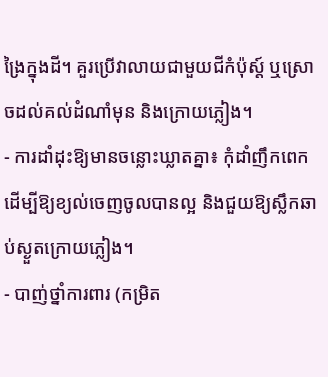ង្រៃក្នុងដី។ គួរប្រើវាលាយជាមួយជីកំប៉ុស្ត៍ ឬស្រោចដល់គល់ដំណាំមុន និងក្រោយភ្លៀង។
- ការដាំដុះឱ្យមានចន្លោះឃ្លាតគ្នា៖ កុំដាំញឹកពេក ដើម្បីឱ្យខ្យល់ចេញចូលបានល្អ និងជួយឱ្យស្លឹកឆាប់ស្ងួតក្រោយភ្លៀង។
- បាញ់ថ្នាំការពារ (កម្រិត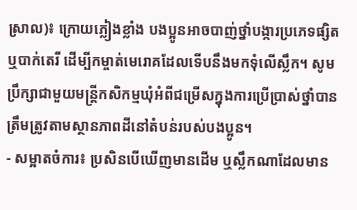ស្រាល)៖ ក្រោយភ្លៀងខ្លាំង បងប្អូនអាចបាញ់ថ្នាំបង្ការប្រភេទផ្សិត ឬបាក់តេរី ដើម្បីកម្ចាត់មេរោគដែលទើបនឹងមកទុំលើស្លឹក។ សូមប្រឹក្សាជាមួយមន្ត្រីកសិកម្មឃុំអំពីជម្រើសក្នុងការប្រើប្រាស់ថ្នាំបានត្រឹមត្រូវតាមស្ថានភាពដីនៅតំបន់របស់បងប្អូន។
- សម្អាតចំការ៖ ប្រសិនបើឃើញមានដើម ឬស្លឹកណាដែលមាន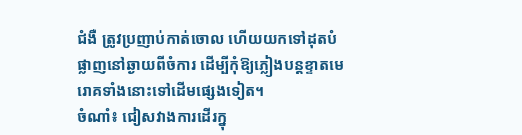ជំងឺ ត្រូវប្រញាប់កាត់ចោល ហើយយកទៅដុតបំផ្លាញនៅឆ្ងាយពីចំការ ដើម្បីកុំឱ្យភ្លៀងបន្តខ្ទាតមេរោគទាំងនោះទៅដើមផ្សេងទៀត។
ចំណាំ៖ ជៀសវាងការដើរក្នុ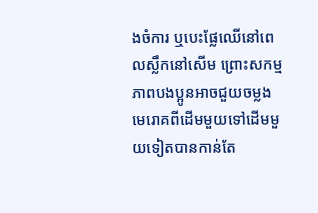ងចំការ ឬបេះផ្លែឈើនៅពេលស្លឹកនៅសើម ព្រោះសកម្មភាពបងប្អូនអាចជួយចម្លងមេរោគពីដើមមួយទៅដើមមួយទៀតបានកាន់តែ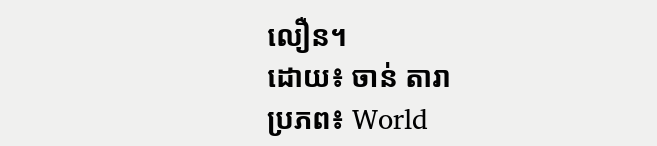លឿន។
ដោយ៖ ចាន់ តារា
ប្រភព៖ World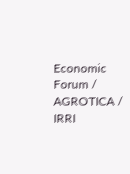Economic Forum / AGROTICA / IRRI